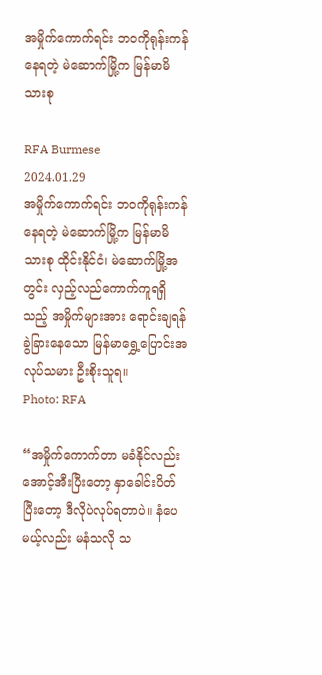အမှိုက်ကောက်ရင်း ဘဝကိုရုန်းကန်နေရတဲ့ မဲဆောက်မြို့က မြန်မာမိသားစု

RFA Burmese
2024.01.29
အမှိုက်ကောက်ရင်း ဘဝကိုရုန်းကန်နေရတဲ့ မဲဆောက်မြို့က မြန်မာမိသားစု ထိုင်းနိုင်ငံ၊ မဲဆောက်မြို့အတွင်း လှည့်လည်ကောက်ကူရရှိသည့် အမှိုက်များအား ရောင်းချရန် ခွဲခြားနေသော မြန်မာရွှေ့ပြောင်းအလုပ်သမား ဦးစိုးသူရ။
Photo: RFA

“အမှိုက်ကောက်တာ မခံနိုင်လည်း အောင့်အီးပြီးတော့ နှာခေါင်းပိတ်ပြီးတော့ ဒီလိုပဲလုပ်ရတာပဲ။ နံပေမယ့်လည်း မနံသလို သ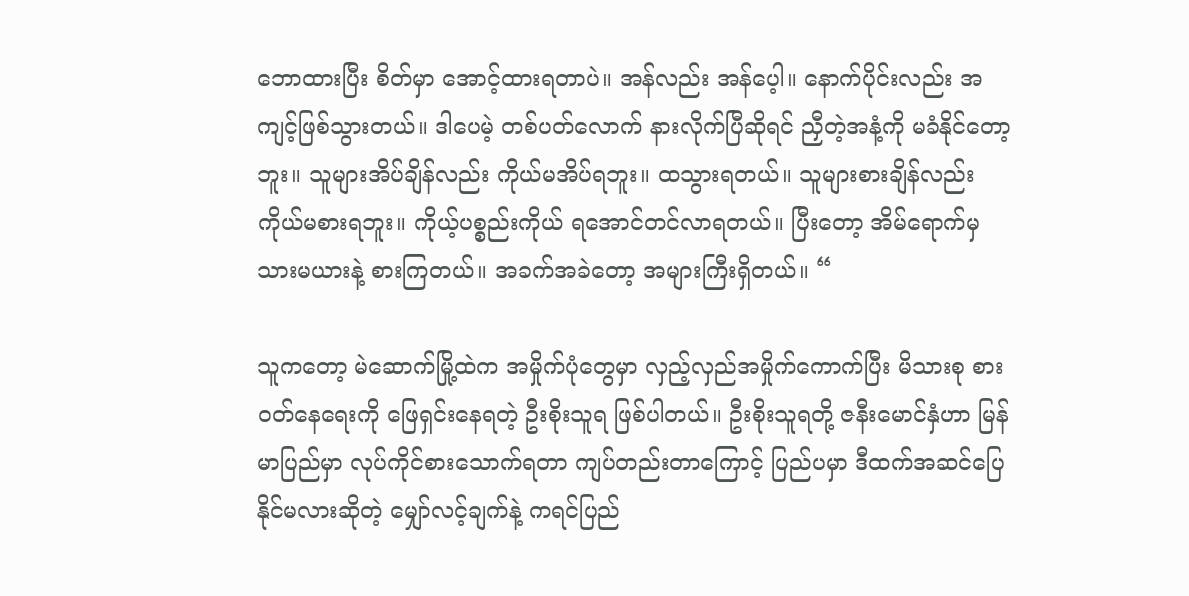ဘောထားပြီး စိတ်မှာ အောင့်ထားရတာပဲ။ အန်လည်း အန်ပေ့ါ။ နောက်ပိုင်းလည်း အကျင့်ဖြစ်သွားတယ်။ ဒါပေမဲ့ တစ်ပတ်လောက် နားလိုက်ပြီဆိုရင် ညှီတဲ့အနံ့ကို မခံနိုင်တော့ဘူး။ သူများအိပ်ချိန်လည်း ကိုယ်မအိပ်ရဘူး။ ထသွားရတယ်။ သူများစားချိန်လည်း ကိုယ်မစားရဘူး။ ကိုယ့်ပစ္စည်းကိုယ် ရအောင်တင်လာရတယ်။ ပြီးတော့ အိမ်ရောက်မှ သားမယားနဲ့ စားကြတယ်။ အခက်အခဲတော့ အများကြီးရှိတယ်။ “

သူကတော့ မဲဆောက်မြို့ထဲက အမှိုက်ပုံတွေမှာ လှည့်လှည်အမှိုက်ကောက်ပြီး မိသားစု စားဝတ်နေရေးကို ဖြေရှင်းနေရတဲ့ ဦးစိုးသူရ ဖြစ်ပါတယ်။ ဦးစိုးသူရတို့ ဇနီးမောင်နှံဟာ မြန်မာပြည်မှာ လုပ်ကိုင်စားသောက်ရတာ ကျပ်တည်းတာကြောင့် ပြည်ပမှာ ဒီထက်အဆင်ပြေနိုင်မလားဆိုတဲ့ မျှော်လင့်ချက်နဲ့ ကရင်ပြည်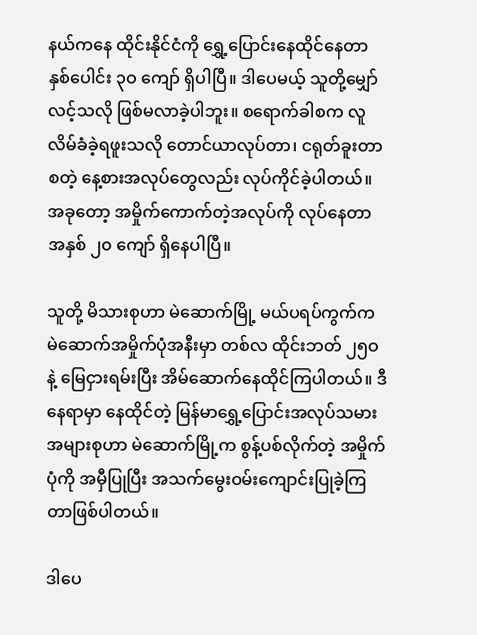နယ်ကနေ ထိုင်းနိုင်ငံကို ရွှေ့ပြောင်းနေထိုင်နေတာ နှစ်ပေါင်း ၃ဝ ကျော် ရှိပါပြီ။ ဒါပေမယ့် သူတို့မျှော်လင့်သလို ဖြစ်မလာခဲ့ပါဘူး။ စရောက်ခါစက လူလိမ်ခံခဲ့ရဖူးသလို တောင်ယာလုပ်တာ၊ ငရုတ်ခူးတာ စတဲ့ နေ့စားအလုပ်တွေလည်း လုပ်ကိုင်ခဲ့ပါတယ်။ အခုတော့ အမှိုက်ကောက်တဲ့အလုပ်ကို လုပ်နေတာ အနှစ် ၂၀ ကျော် ရှိနေပါပြီ။

သူတို့ မိသားစုဟာ မဲဆောက်မြို့ မယ်ပရပ်ကွက်က မဲဆောက်အမှိုက်ပုံအနီးမှာ တစ်လ ထိုင်းဘတ် ၂၅ဝ နဲ့ မြေငှားရမ်းပြီး အိမ်ဆောက်နေထိုင်ကြပါတယ်။ ဒီနေရာမှာ နေထိုင်တဲ့ မြန်မာရွှေ့ပြောင်းအလုပ်သမားအများစုဟာ မဲဆောက်မြို့က စွန့်ပစ်လိုက်တဲ့ အမှိုက်ပုံကို အမှီပြုပြီး အသက်မွေးဝမ်းကျောင်းပြုခဲ့ကြတာဖြစ်ပါတယ်။

ဒါပေ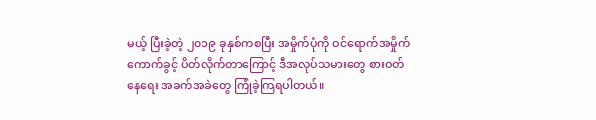မယ့် ပြီးခဲ့တဲ့ ၂၀၁၉ ခုနှစ်ကစပြီး အမှိုက်ပုံကို ဝင်ရောက်အမှိုက်ကောက်ခွင့် ပိတ်လိုက်တာကြောင့် ဒီအလုပ်သမားတွေ စားဝတ်နေရေး အခက်အခဲတွေ ကြုံခဲ့ကြရပါတယ်။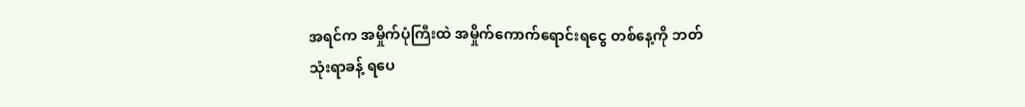အရင်က အမှိုက်ပုံကြီးထဲ အမှိုက်ကောက်ရောင်းရငွေ တစ်နေ့ကို ဘတ် သုံးရာခန့် ရပေ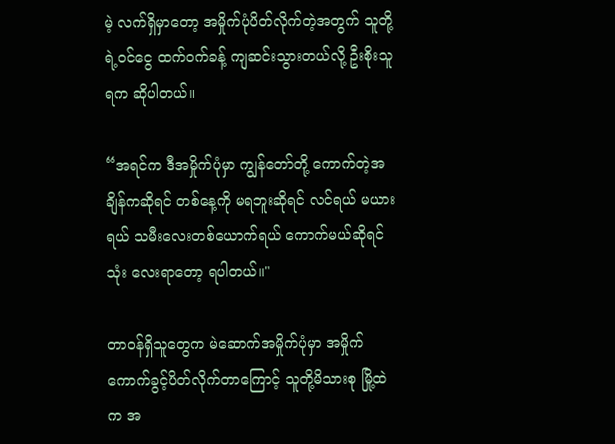မဲ့ လက်ရှိမှာတော့ အမှိုက်ပုံပိတ်လိုက်တဲ့အတွက် သူတို့ရဲ့ဝင်ငွေ ထက်ဝက်ခန့် ကျဆင်းသွားတယ်လို့ ဦးစိုးသူရက ဆိုပါတယ်။

“အရင်က ဒီအမှိုက်ပုံမှာ ကျွန်တော်တို့ ကောက်တဲ့အချိန်ကဆိုရင် တစ်နေ့ကို မရဘူးဆိုရင် လင်ရယ် မယားရယ် သမီးလေးတစ်ယောက်ရယ် ကောက်မယ်ဆိုရင် သုံး လေးရာတော့ ရပါတယ်။"

တာဝန်ရှိသူတွေက မဲဆောက်အမှိုက်ပုံမှာ အမှိုက်ကောက်ခွင့်ပိတ်လိုက်တာကြောင့် သူတို့မိသားစု မြို့ထဲက အ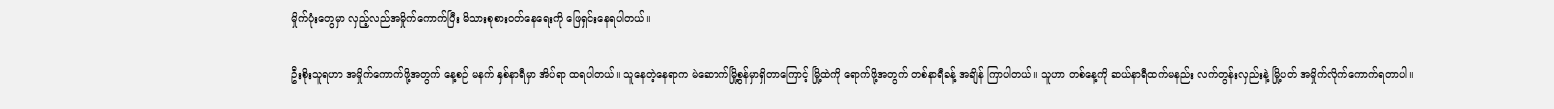မှိုက်ပုံးတွေမှာ လှည့်လည်အမှိုက်ကောက်ပြီး မိသားစုစားဝတ်နေရေးကို ဖြေရှင်းနေရပါတယ်။

ဦးစိုးသူရဟာ အမှိုက်ကောက်ဖို့အတွက် နေ့စဉ် မနက် နှစ်နာရီမှာ အိပ်ရာ ထရပါတယ်။ သူနေတဲ့နေရာက မဲဆောက်မြို့စွန်မှာရှိတာကြောင့် မြို့ထဲကို ရောက်ဖို့အတွက် တစ်နာရီခန့် အချိန် ကြာပါတယ်။ သူဟာ တစ်နေ့ကို ဆယ်နာရီထက်မနည်း လက်တွန်းလှည်းနဲ့ မြို့ပတ် အမှိုက်လိုက်ကောက်ရတာပါ။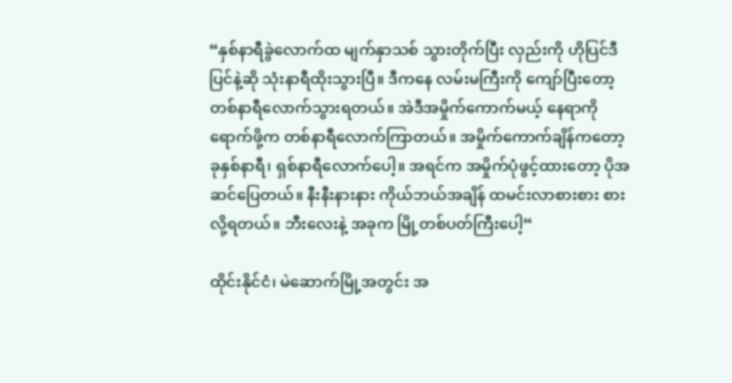“နှစ်နာရီခွဲလောက်ထ မျက်နှာသစ် သွားတိုက်ပြီး လှည်းကို ဟိုပြင်ဒီပြင်နဲ့ဆို သုံးနာရီထိုးသွားပြီ။ ဒီကနေ လမ်းမကြီးကို ကျော်ပြီးတော့ တစ်နာရီလောက်သွားရတယ်။ အဲဒီအမှိုက်ကောက်မယ့် နေရာကို ရောက်ဖို့က တစ်နာရီလောက်ကြာတယ်။ အမှိုက်ကောက်ချိန်ကတော့ ခုနှစ်နာရီ၊ ရှစ်နာရီလောက်ပေါ့။ အရင်က အမှိုက်ပုံဖွင့်ထားတော့ ပိုအဆင်ပြေတယ်။ နီးနီးနားနား ကိုယ်ဘယ်အချိန် ထမင်းလာစားစား စားလို့ရတယ်။ ဘီးလေးနဲ့ အခုက မြို့တစ်ပတ်ကြီးပေါ့“

ထိုင်းနိုင်ငံ၊ မဲဆောက်မြို့အတွင်း အ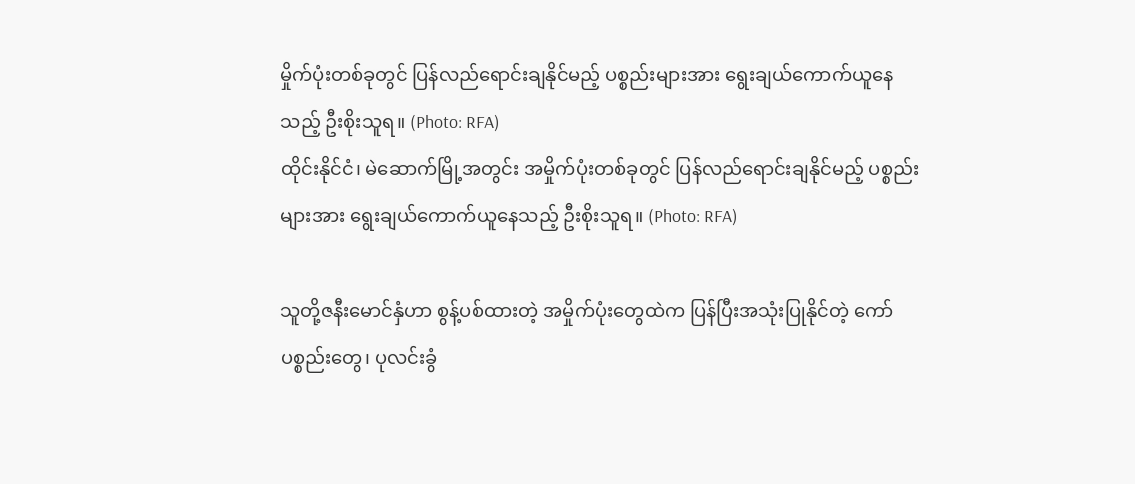မှိုက်ပုံးတစ်ခုတွင် ပြန်လည်ရောင်းချနိုင်မည့် ပစ္စည်းများအား ရွေးချယ်ကောက်ယူနေသည့် ဦးစိုးသူရ။ (Photo: RFA)
ထိုင်းနိုင်ငံ၊ မဲဆောက်မြို့အတွင်း အမှိုက်ပုံးတစ်ခုတွင် ပြန်လည်ရောင်းချနိုင်မည့် ပစ္စည်းများအား ရွေးချယ်ကောက်ယူနေသည့် ဦးစိုးသူရ။ (Photo: RFA)

သူတို့ဇနီးမောင်နှံဟာ စွန့်ပစ်ထားတဲ့ အမှိုက်ပုံးတွေထဲက ပြန်ပြီးအသုံးပြုနိုင်တဲ့ ကော်ပစ္စည်းတွေ၊ ပုလင်းခွံ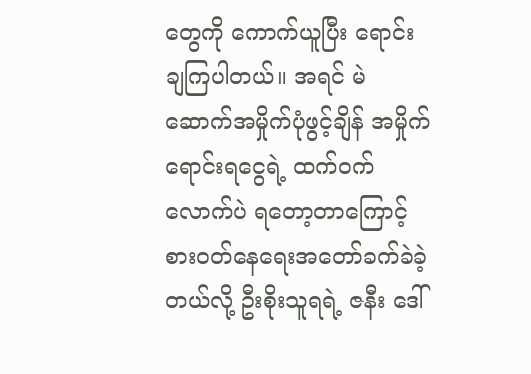တွေကို ကောက်ယူပြီး ရောင်းချကြပါတယ်။ အရင် မဲဆောက်အမှိုက်ပုံဖွင့်ချိန် အမှိုက်ရောင်းရငွေရဲ့ ထက်ဝက်လောက်ပဲ ရတော့တာကြောင့် စားဝတ်နေရေးအတော်ခက်ခဲခဲ့တယ်လို့ ဦးစိုးသူရရဲ့ ဇနီး ဒေါ်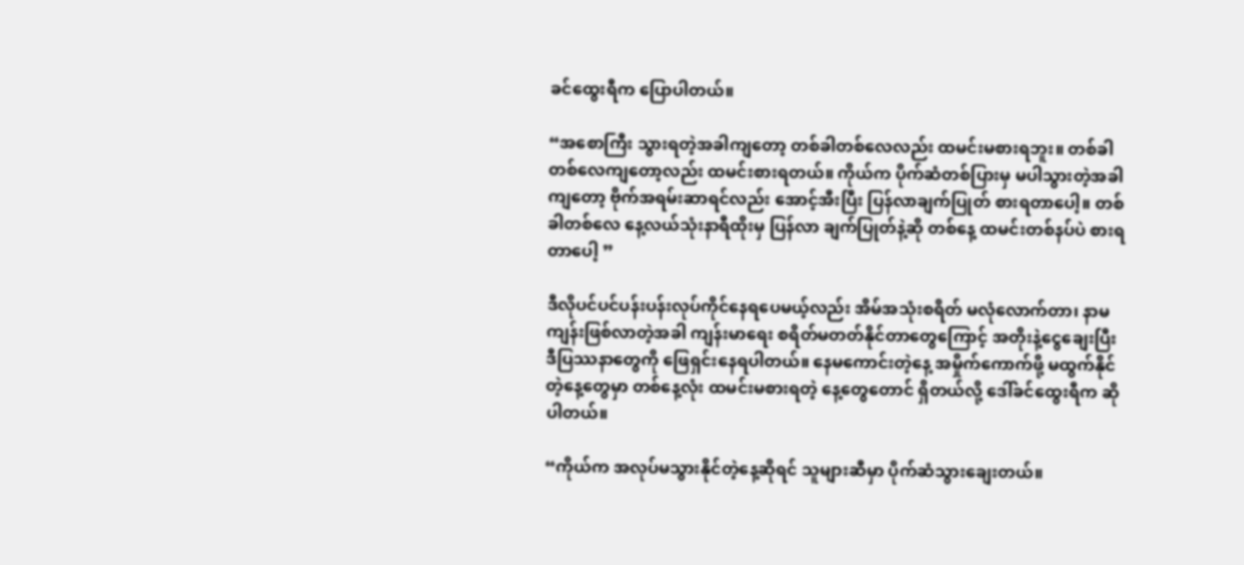ခင်ထွေးရီက ပြောပါတယ်။

“အစောကြီး သွားရတဲ့အခါကျတော့ တစ်ခါတစ်လေလည်း ထမင်းမစားရဘူး။ တစ်ခါတစ်လေကျတော့လည်း ထမင်းစားရတယ်။ ကိုယ်က ပိုက်ဆံတစ်ပြားမှ မပါသွားတဲ့အခါကျတော့ ဗိုက်အရမ်းဆာရင်လည်း အောင့်အီးပြီး ပြန်လာချက်ပြုတ် စားရတာပေါ့။ တစ်ခါတစ်လေ နေ့လယ်သုံးနာရီထိုးမှ ပြန်လာ ချက်ပြုတ်နဲ့ဆို တစ်နေ့ ထမင်းတစ်နပ်ပဲ စားရတာပေါ့ ”

ဒီလိုပင်ပင်ပန်းပန်းလုပ်ကိုင်နေရပေမယ့်လည်း အိမ်အသုံးစရိတ် မလုံလောက်တာ၊ နာမကျန်းဖြစ်လာတဲ့အခါ ကျန်းမာရေး စရိတ်မတတ်နိုင်တာတွေကြောင့် အတိုးနဲ့ငွေချေးပြီး ဒီပြဿနာတွေကို ဖြေရှင်းနေရပါတယ်။ နေမကောင်းတဲ့နေ့ အမှိုက်ကောက်ဖို့ မထွက်နိုင်တဲ့နေ့တွေမှာ တစ်နေ့လုံး ထမင်းမစားရတဲ့ နေ့တွေတောင် ရှိတယ်လို့ ဒေါ်ခင်ထွေးရီက ဆိုပါတယ်။

“ကိုယ်က အလုပ်မသွားနိုင်တဲ့နေ့ဆိုရင် သူများဆီမှာ ပိုက်ဆံသွားချေးတယ်။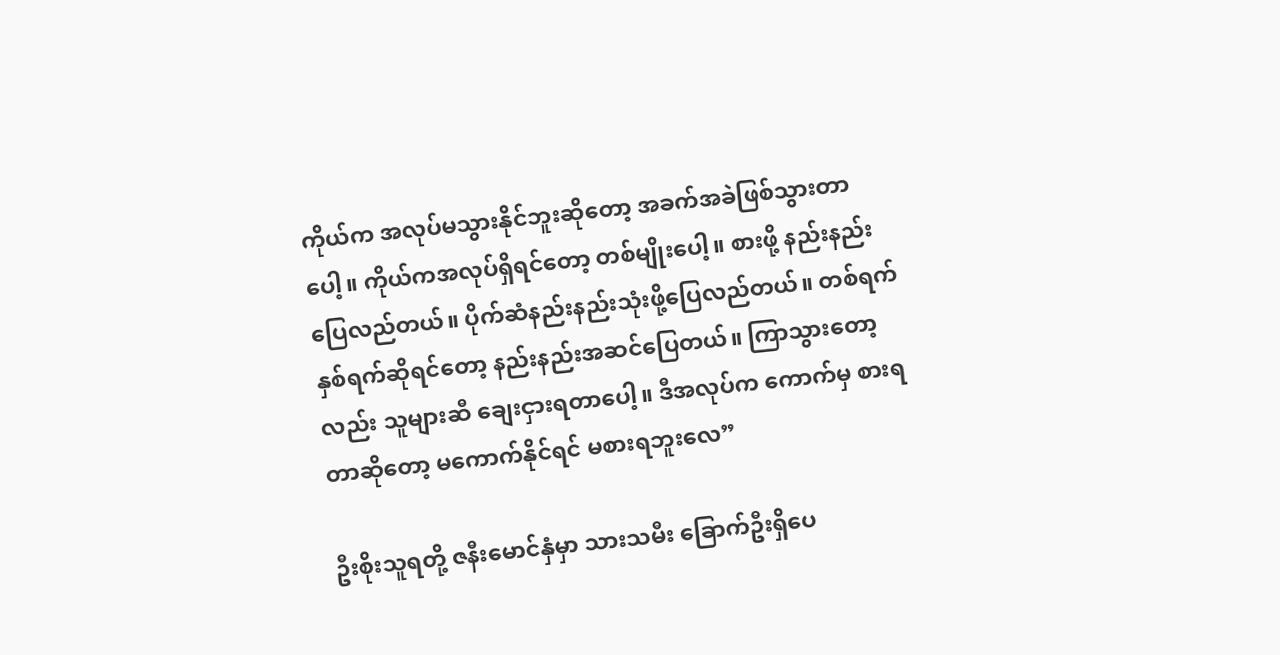ကိုယ်က အလုပ်မသွားနိုင်ဘူးဆိုတော့ အခက်အခဲဖြစ်သွားတာပေါ့။ ကိုယ်ကအလုပ်ရှိရင်တော့ တစ်မျိုးပေါ့။ စားဖို့ နည်းနည်းပြေလည်တယ်။ ပိုက်ဆံနည်းနည်းသုံးဖို့ပြေလည်တယ်။ တစ်ရက်နှစ်ရက်ဆိုရင်တော့ နည်းနည်းအဆင်ပြေတယ်။ ကြာသွားတော့လည်း သူများဆီ ချေးငှားရတာပေါ့။ ဒီအလုပ်က ကောက်မှ စားရတာဆိုတော့ မကောက်နိုင်ရင် မစားရဘူးလေ”

ဦးစိုးသူရတို့ ဇနီးမောင်နှံမှာ သားသမီး ခြောက်ဦးရှိပေ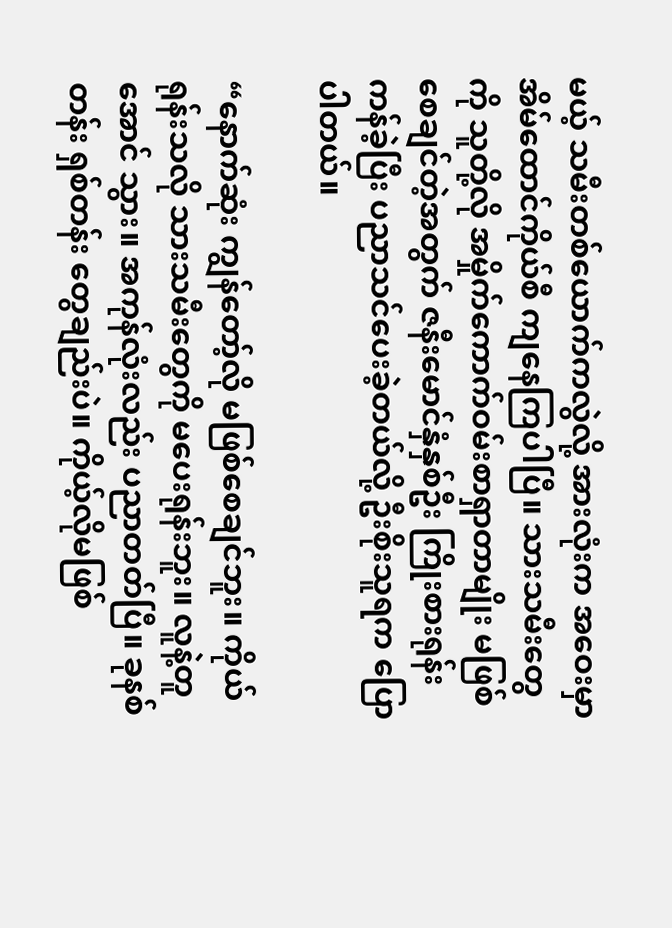မယ့် သမီးတစ်ယောက်ကလွဲလို့ အားလုံးက အဝေးမှာ အိမ်ထောင်ကိုယ်စီ ကျနေကြပါပြီ။ သားသမီးတွေကို သူတို့လို အမှိုက်ကောက်ဝမ်းစာရှာတာမျိုး မဖြစ်စေချင်တဲ့အတွက် ဇနီးမောင်နှံနှစ်ဦး ကြိုးစားရုန်းကန်ခဲ့ပြီး ပညာသင်ပေးခဲ့တယ်လို့ ဦးစိုးသူရက ပြောပါတယ်။

“နောက်ဆုံး ကျွန်တော့်လို မဖြစ်စေချင်ဘူး။ ကိုယ်ရုန်းသလို သားသမီးတွေကို မပေးရုန်းဘူး။ လူနဲ့တူအောင် သွား။ အကုန်လုံးလည်း ပညာတတ်ပြီ။ ခုနစ်တန်း ရှစ်တန်း တွေချည်းပဲ။ ကိုယ့်လိုမဖြစ်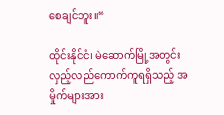စေချင်ဘူး။“

ထိုင်းနိုင်ငံ၊ မဲဆောက်မြို့အတွင်း လှည့်လည်ကောက်ကူရရှိသည့် အမှိုက်များအား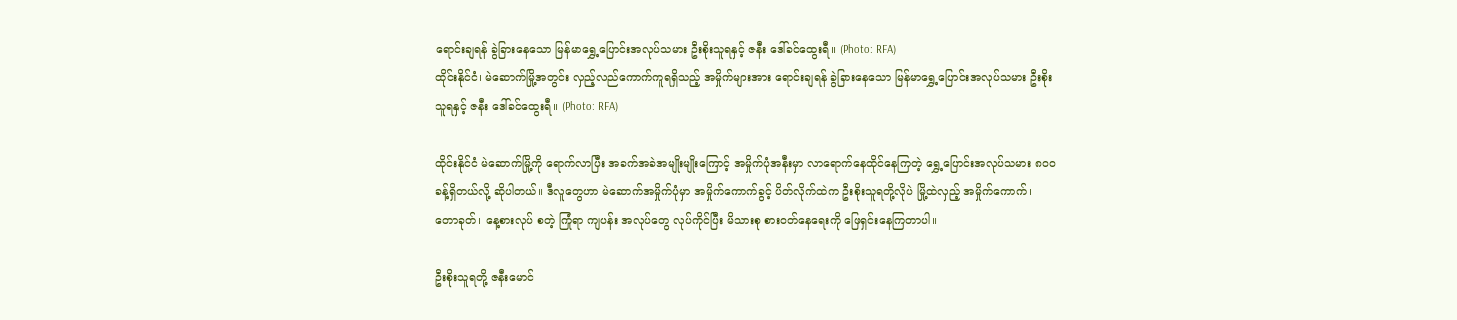ရောင်းချရန် ခွဲခြားနေသော မြန်မာရွှေ့ပြောင်းအလုပ်သမား ဦးစိုးသူရနှင့် ဇနီး ဒေါ်ခင်ထွေးရီ။ (Photo: RFA)
ထိုင်းနိုင်ငံ၊ မဲဆောက်မြို့အတွင်း လှည့်လည်ကောက်ကူရရှိသည့် အမှိုက်များအား ရောင်းချရန် ခွဲခြားနေသော မြန်မာရွှေ့ပြောင်းအလုပ်သမား ဦးစိုးသူရနှင့် ဇနီး ဒေါ်ခင်ထွေးရီ။ (Photo: RFA)

ထိုင်းနိုင်ငံ မဲဆောက်မြို့ကို ရောက်လာပြီး အခက်အခဲအမျိုးမျိုးကြောင့် အမှိုက်ပုံအနီးမှာ လာရောက်နေထိုင်နေကြတဲ့ ရွှေ့ပြောင်းအလုပ်သမား ၈ဝဝ ခန့်ရှိတယ်လို့ ဆိုပါတယ်။ ဒီလူတွေဟာ မဲဆောက်အမှိုက်ပုံမှာ အမှိုက်ကောက်ခွင့် ပိတ်လိုက်ထဲက ဦးစိုးသူရတို့လိုပဲ မြို့ထဲလှည့် အမှိုက်ကောက်၊ တောခုတ်၊ နေ့စားလုပ် စတဲ့ ကြုံရာ ကျပန်း အလုပ်တွေ လုပ်ကိုင်ပြီး မိသားစု စားဝတ်နေရေးကို ဖြေရှင်းနေကြတာပါ။

ဦးစိုးသူရတို့ ဇနီးမောင်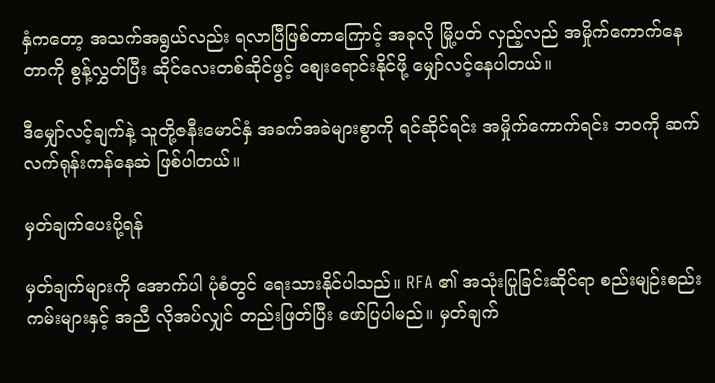နှံကတော့ အသက်အရွယ်လည်း ရလာပြီဖြစ်တာကြောင့် အခုလို မြို့ပတ် လှည့်လည် အမှိုက်ကောက်နေတာကို စွန့်လွှတ်ပြီး ဆိုင်လေးတစ်ဆိုင်ဖွင့် စျေးရောင်းနိုင်ဖို့ မျှော်လင့်နေပါတယ်။

ဒီမျှော်လင့်ချက်နဲ့ သူတို့ဇနီးမောင်နှံ အခက်အခဲများစွာကို ရင်ဆိုင်ရင်း အမှိုက်ကောက်ရင်း ဘဝကို ဆက်လက်ရုန်းကန်နေဆဲ ဖြစ်ပါတယ်။

မှတ်ချက်ပေးပို့ရန်

မှတ်ချက်များကို အောက်ပါ ပုံစံတွင် ရေးသားနိုင်ပါသည်။ RFA ၏ အသုံးပြုခြင်းဆိုင်ရာ စည်းမျဉ်းစည်းကမ်းများနှင့် အညီ လိုအပ်လျှင် တည်းဖြတ်ပြီး ဖော်ပြပါမည်။ မှတ်ချက်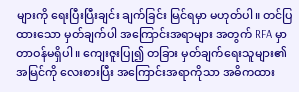များကို ရေးပြီးပြီးချင်း ချက်ခြင်း မြင်ရမှာ မဟုတ်ပါ။ တင်ပြထားသော မှတ်ချက်ပါ အကြောင်းအရာများ အတွက် RFA မှာ တာဝန်မရှိပါ။ ကျေးဇူးပြု၍ တခြား မှတ်ချက်ရေးသူများ၏ အမြင်ကို လေးစားပြီး အကြောင်းအရာကိုသာ အဓိကထား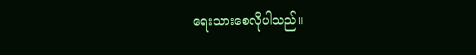ရေးသားစေလိုပါသည်။